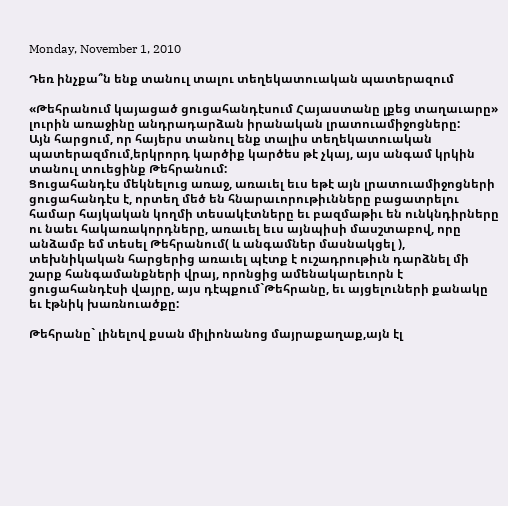Monday, November 1, 2010

Դեռ ինչքա՞ն ենք տանուլ տալու տեղեկատուական պատերազում

«Թեհրանում կայացած ցուցահանդէսում Հայաստանը լքեց տաղաւարը» լուրին առաջինը անդրադարձան իրանական լրատուամիջոցները:
Այն հարցում, որ հայերս տանուլ ենք տալիս տեղեկատուական պատերազմում,երկրորդ կարծիք կարծես թէ չկայ, այս անգամ կրկին տանուլ տուեցինք Թեհրանում:
Ցուցահանդէս մեկնելուց առաջ, առաւել եւս եթէ այն լրատուամիջոցների ցուցահանդէս է, որտեղ մեծ են հնարաւորութիւնները բացատրելու համար հայկական կողմի տեսակէտները եւ բազմաթիւ են ունկնդիրները ու նաեւ հակառակորդները, առաւել եւս այնպիսի մասշտաբով, որը անձամբ եմ տեսել Թեհրանում( և անգամներ մասնակցել ), տեխնիկական հարցերից առաւել պէտք է ուշադրութիւն դարձնել մի շարք հանգամանքների վրայ, որոնցից ամենակարեւորն է ցուցահանդէսի վայրը, այս դէպքում`Թեհրանը, եւ այցելուների քանակը եւ էթնիկ խառնուածքը:

Թեհրանը` լինելով քսան միլիոնանոց մայրաքաղաք,այն էլ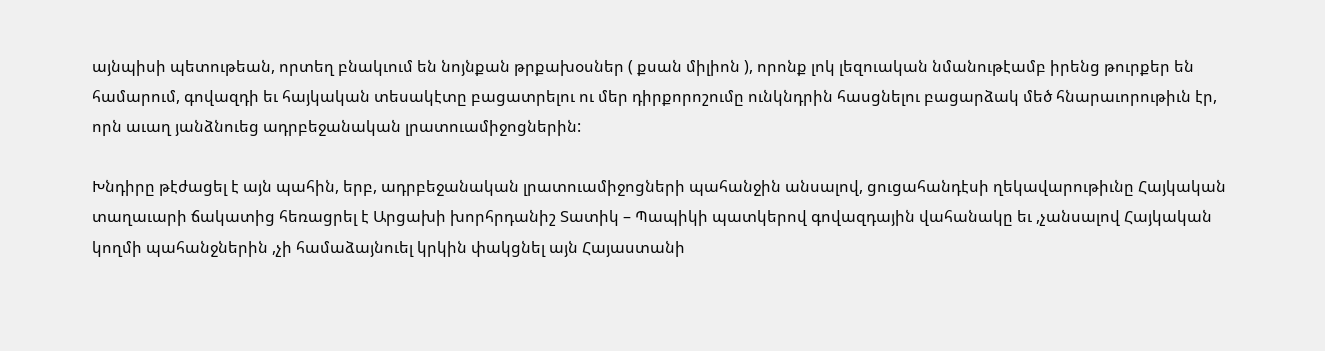այնպիսի պետութեան, որտեղ բնակւում են նոյնքան թրքախօսներ ( քսան միլիոն ), որոնք լոկ լեզուական նմանութէամբ իրենց թուրքեր են համարում, գովազդի եւ հայկական տեսակէտը բացատրելու ու մեր դիրքորոշումը ունկնդրին հասցնելու բացարձակ մեծ հնարաւորութիւն էր, որն աւաղ յանձնուեց ադրբեջանական լրատուամիջոցներին:

Խնդիրը թէժացել է այն պահին, երբ, ադրբեջանական լրատուամիջոցների պահանջին անսալով, ցուցահանդէսի ղեկավարութիւնը Հայկական տաղաւարի ճակատից հեռացրել է Արցախի խորհրդանիշ Տատիկ – Պապիկի պատկերով գովազդային վահանակը եւ ,չանսալով Հայկական կողմի պահանջներին ,չի համաձայնուել կրկին փակցնել այն Հայաստանի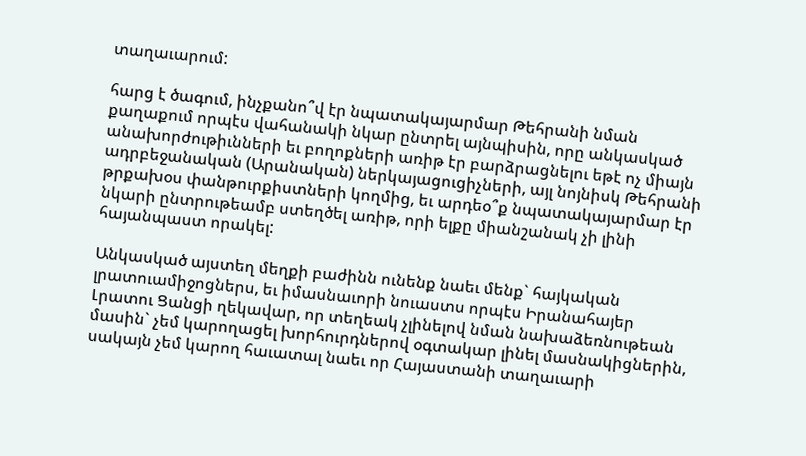տաղաւարում:

հարց է ծագում, ինչքանո՞վ էր նպատակայարմար Թեհրանի նման քաղաքում որպէս վահանակի նկար ընտրել այնպիսին, որը անկասկած անախորժութիւնների եւ բողոքների առիթ էր բարձրացնելու եթէ ոչ միայն ադրբեջանական (Արանական) ներկայացուցիչների, այլ նոյնիսկ Թեհրանի թրքախօս փանթուրքիստների կողմից, եւ արդեօ՞ք նպատակայարմար էր նկարի ընտրութեամբ ստեղծել առիթ, որի ելքը միանշանակ չի լինի հայանպաստ որակել:

Անկասկած այստեղ մեղքի բաժինն ունենք նաեւ մենք` հայկական լրատուամիջոցներս, եւ իմասնաւորի նուաստս որպէս Իրանահայեր Լրատու Ցանցի ղեկավար, որ տեղեակ չլինելով նման նախաձեռնութեան մասին` չեմ կարողացել խորհուրդներով օգտակար լինել մասնակիցներին,
սակայն չեմ կարող հաւատալ նաեւ որ Հայաստանի տաղաւարի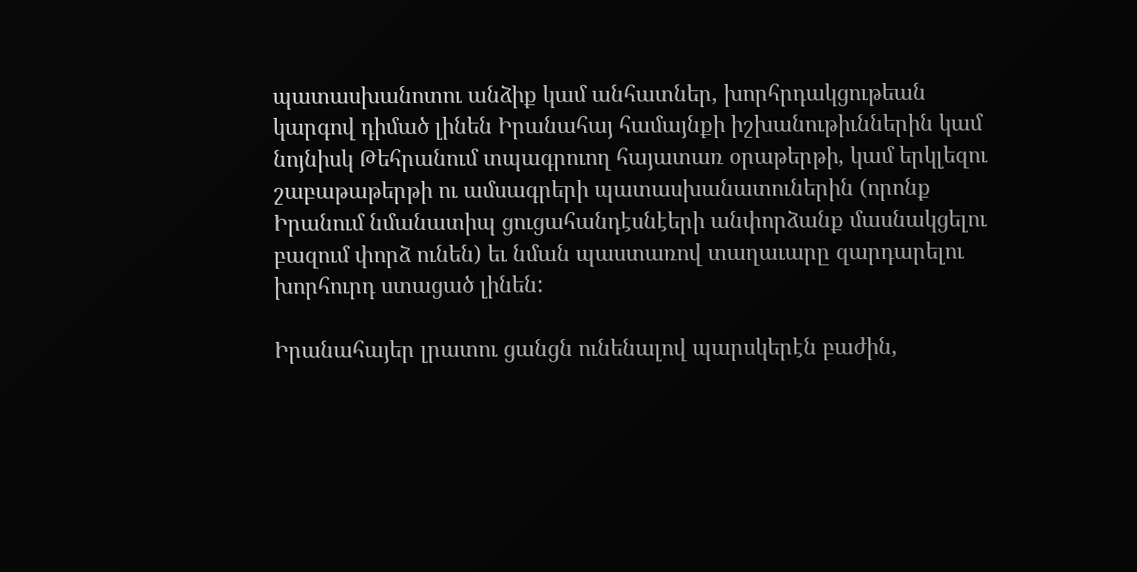պատասխանոտու անձիք կամ անհատներ, խորհրդակցութեան կարգով դիմած լինեն Իրանահայ համայնքի իշխանութիւններին կամ նոյնիսկ Թեհրանում տպագրուող հայատառ օրաթերթի, կամ երկլեզու շաբաթաթերթի ու ամսագրերի պատասխանատուներին (որոնք Իրանում նմանատիպ ցուցահանդէսնէերի անփորձանք մասնակցելու բազում փորձ ունեն) եւ նման պաստառով տաղաւարը զարդարելու խորհուրդ ստացած լինեն:

Իրանահայեր լրատու ցանցն ունենալով պարսկերէն բաժին,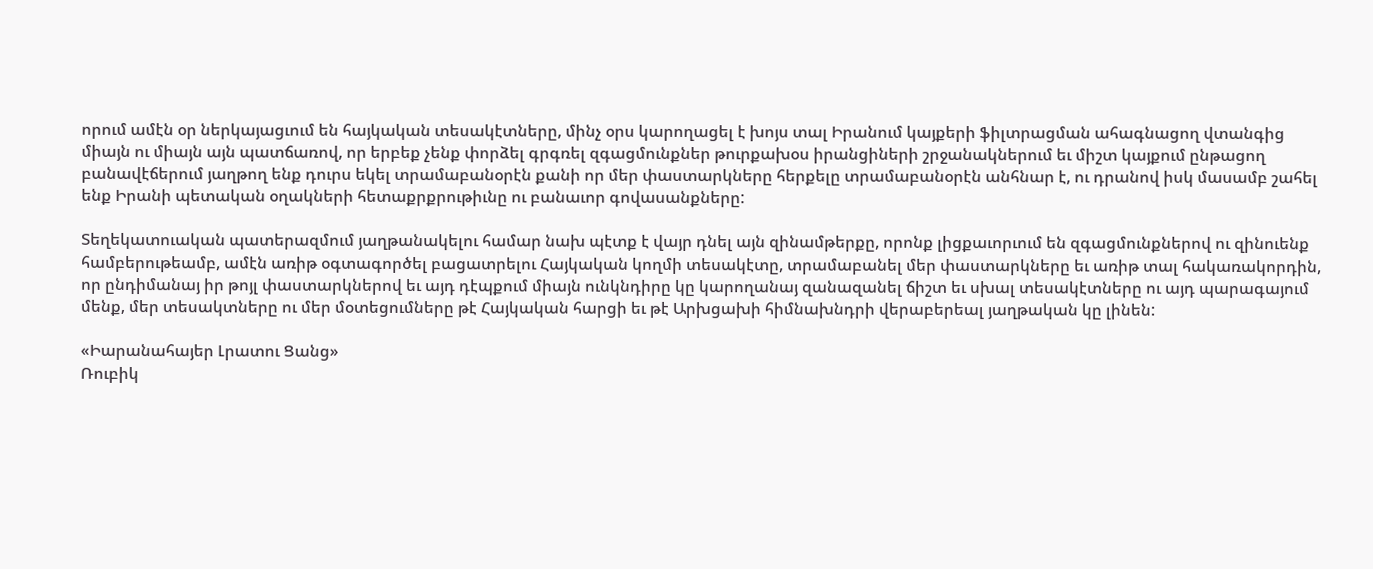որում ամէն օր ներկայացւում են հայկական տեսակէտները, մինչ օրս կարողացել է խոյս տալ Իրանում կայքերի ֆիլտրացման ահագնացող վտանգից միայն ու միայն այն պատճառով, որ երբեք չենք փորձել գրգռել զգացմունքներ թուրքախօս իրանցիների շրջանակներում եւ միշտ կայքում ընթացող բանավէճերում յաղթող ենք դուրս եկել տրամաբանօրէն քանի որ մեր փաստարկները հերքելը տրամաբանօրէն անհնար է, ու դրանով իսկ մասամբ շահել ենք Իրանի պետական օղակների հետաքրքրութիւնը ու բանաւոր գովասանքները:

Տեղեկատուական պատերազմում յաղթանակելու համար նախ պէտք է վայր դնել այն զինամթերքը, որոնք լիցքաւորւում են զգացմունքներով ու զինուենք համբերութեամբ, ամէն առիթ օգտագործել բացատրելու Հայկական կողմի տեսակէտը, տրամաբանել մեր փաստարկները եւ առիթ տալ հակառակորդին, որ ընդիմանայ իր թոյլ փաստարկներով եւ այդ դէպքում միայն ունկնդիրը կը կարողանայ զանազանել ճիշտ եւ սխալ տեսակէտները ու այդ պարագայում մենք, մեր տեսակտները ու մեր մօտեցումները թէ Հայկական հարցի եւ թէ Արխցախի հիմնախնդրի վերաբերեալ յաղթական կը լինեն:

«Իարանահայեր Լրատու Ցանց»
Ռուբիկ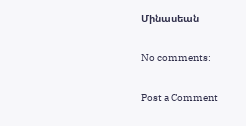Մինասեան

No comments:

Post a Comment